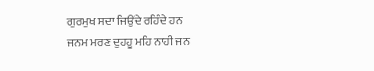ਗੁਰਮੁਖ ਸਦਾ ਜਿਉਂਦੇ ਰਹਿੰਦੇ ਹਨ
ਜਨਮ ਮਰਣ ਦੁਹਹੂ ਮਹਿ ਨਾਹੀ ਜਨ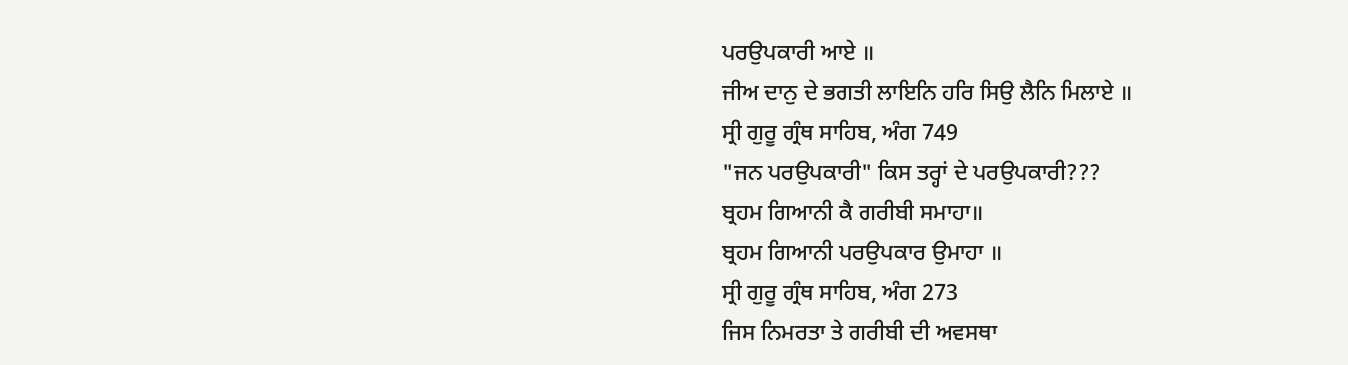ਪਰਉਪਕਾਰੀ ਆਏ ॥
ਜੀਅ ਦਾਨੁ ਦੇ ਭਗਤੀ ਲਾਇਨਿ ਹਰਿ ਸਿਉ ਲੈਨਿ ਮਿਲਾਏ ॥
ਸ੍ਰੀ ਗੁਰੂ ਗ੍ਰੰਥ ਸਾਹਿਬ, ਅੰਗ 749
"ਜਨ ਪਰਉਪਕਾਰੀ" ਕਿਸ ਤਰ੍ਹਾਂ ਦੇ ਪਰਉਪਕਾਰੀ???
ਬ੍ਰਹਮ ਗਿਆਨੀ ਕੈ ਗਰੀਬੀ ਸਮਾਹਾ॥
ਬ੍ਰਹਮ ਗਿਆਨੀ ਪਰਉਪਕਾਰ ਉਮਾਹਾ ॥
ਸ੍ਰੀ ਗੁਰੂ ਗ੍ਰੰਥ ਸਾਹਿਬ, ਅੰਗ 273
ਜਿਸ ਨਿਮਰਤਾ ਤੇ ਗਰੀਬੀ ਦੀ ਅਵਸਥਾ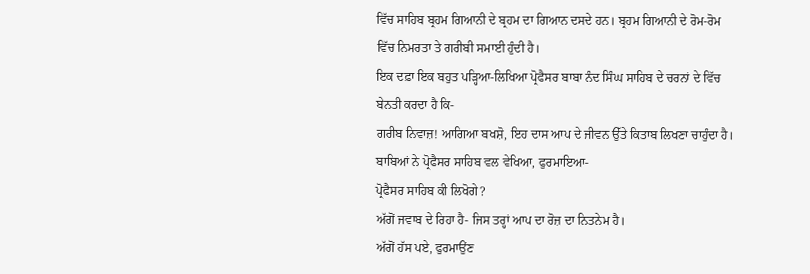ਵਿੱਚ ਸਾਹਿਬ ਬ੍ਰਹਮ ਗਿਆਨੀ ਦੇ ਬ੍ਰਹਮ ਦਾ ਗਿਆਨ ਦਸਦੇ ਹਨ। ਬ੍ਰਹਮ ਗਿਆਨੀ ਦੇ ਰੋਮ-ਰੋਮ ਵਿੱਚ ਨਿਮਰਤਾ ਤੇ ਗਰੀਬੀ ਸਮਾਈ ਹੁੰਦੀ ਹੈ।
ਇਕ ਦਫ਼ਾ ਇਕ ਬਹੁਤ ਪੜ੍ਹਿਆ-ਲਿਖਿਆ ਪ੍ਰੋਫੈਸਰ ਬਾਬਾ ਨੰਦ ਸਿੰਘ ਸਾਹਿਬ ਦੇ ਚਰਨਾਂ ਦੇ ਵਿੱਚ ਬੇਨਤੀ ਕਰਦਾ ਹੈ ਕਿ-
ਗਰੀਬ ਨਿਵਾਜ਼! ਆਗਿਆ ਬਖਸ਼ੋ, ਇਹ ਦਾਸ ਆਪ ਦੇ ਜੀਵਨ ਉੱਤੇ ਕਿਤਾਬ ਲਿਖਣਾ ਚਾਹੁੰਦਾ ਹੈ।
ਬਾਬਿਆਂ ਨੇ ਪ੍ਰੋਫੈਸਰ ਸਾਹਿਬ ਵਲ ਵੇਖਿਆ, ਫੁਰਮਾਇਆ-
ਪ੍ਰੋਫੈਸਰ ਸਾਹਿਬ ਕੀ ਲਿਖੋਗੇ?
ਅੱਗੋਂ ਜਵਾਬ ਦੇ ਰਿਹਾ ਹੈ- ਜਿਸ ਤਰ੍ਹਾਂ ਆਪ ਦਾ ਰੋਜ਼ ਦਾ ਨਿਤਨੇਮ ਹੈ।
ਅੱਗੋਂ ਹੱਸ ਪਏ, ਫੁਰਮਾਉਂਣ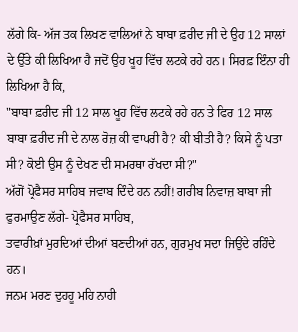ਲੱਗੇ ਕਿ- ਅੱਜ ਤਕ ਲਿਖਣ ਵਾਲਿਆਂ ਨੇ ਬਾਬਾ ਫ਼ਰੀਦ ਜੀ ਦੇ ਉਹ 12 ਸਾਲਾਂ ਦੇ ਉੱਤੇ ਕੀ ਲਿਖਿਆ ਹੈ ਜਦੋਂ ਉਹ ਖੂਹ ਵਿੱਚ ਲਟਕੇ ਰਹੇ ਹਨ। ਸਿਰਫ਼ ਇੰਨਾ ਹੀ ਲਿਖਿਆ ਹੈ ਕਿ,
"ਬਾਬਾ ਫ਼ਰੀਦ ਜੀ 12 ਸਾਲ ਖੂਹ ਵਿੱਚ ਲਟਕੇ ਰਹੇ ਹਨ ਤੇ ਫਿਰ 12 ਸਾਲ ਬਾਬਾ ਫ਼ਰੀਦ ਜੀ ਦੇ ਨਾਲ ਰੋਜ਼ ਕੀ ਵਾਪਰੀ ਹੈ? ਕੀ ਬੀਤੀ ਹੈ? ਕਿਸੇ ਨੂੰ ਪਤਾ ਸੀ? ਕੋਈ ਉਸ ਨੂੰ ਦੇਖਣ ਦੀ ਸਮਰਥਾ ਰੱਖਦਾ ਸੀ?"
ਅੱਗੋਂ ਪ੍ਰੋਫੈਸਰ ਸਾਹਿਬ ਜਵਾਬ ਦਿੰਦੇ ਹਨ ਨਹੀਂ! ਗਰੀਬ ਨਿਵਾਜ਼ ਬਾਬਾ ਜੀ ਫੁਰਮਾਉਣ ਲੱਗੇ- ਪ੍ਰੋਫੈਸਰ ਸਾਹਿਬ,
ਤਵਾਰੀਖ਼ਾਂ ਮੁਰਦਿਆਂ ਦੀਆਂ ਬਣਦੀਆਂ ਹਨ, ਗੁਰਮੁਖ ਸਦਾ ਜਿਉਂਦੇ ਰਹਿੰਦੇ ਹਨ।
ਜਨਮ ਮਰਣ ਦੁਹਹੂ ਮਹਿ ਨਾਹੀ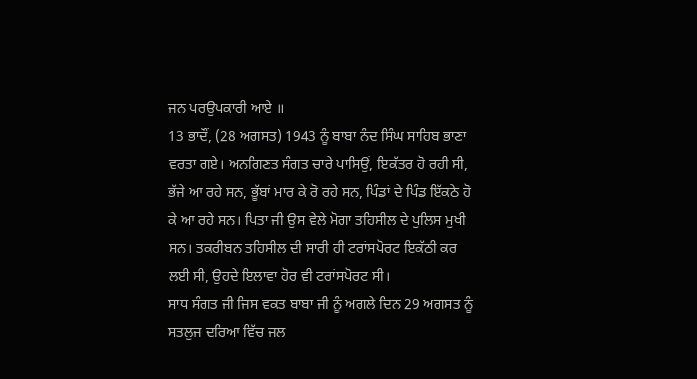ਜਨ ਪਰਉਪਕਾਰੀ ਆਏ ॥
13 ਭਾਦੌਂ, (28 ਅਗਸਤ) 1943 ਨੂੰ ਬਾਬਾ ਨੰਦ ਸਿੰਘ ਸਾਹਿਬ ਭਾਣਾ ਵਰਤਾ ਗਏ। ਅਨਗਿਣਤ ਸੰਗਤ ਚਾਰੇ ਪਾਸਿਉਂ, ਇਕੱਤਰ ਹੋ ਰਹੀ ਸੀ, ਭੱਜੇ ਆ ਰਹੇ ਸਨ, ਭੂੱਬਾਂ ਮਾਰ ਕੇ ਰੋ ਰਹੇ ਸਨ, ਪਿੰਡਾਂ ਦੇ ਪਿੰਡ ਇੱਕਠੇ ਹੋ ਕੇ ਆ ਰਹੇ ਸਨ। ਪਿਤਾ ਜੀ ਉਸ ਵੇਲੇ ਮੋਗਾ ਤਹਿਸੀਲ ਦੇ ਪੁਲਿਸ ਮੁਖੀ ਸਨ। ਤਕਰੀਬਨ ਤਹਿਸੀਲ ਦੀ ਸਾਰੀ ਹੀ ਟਰਾਂਸਪੋਰਟ ਇਕੱਠੀ ਕਰ ਲਈ ਸੀ, ਉਹਦੇ ਇਲਾਵਾ ਹੋਰ ਵੀ ਟਰਾਂਸਪੋਰਟ ਸੀ।
ਸਾਧ ਸੰਗਤ ਜੀ ਜਿਸ ਵਕਤ ਬਾਬਾ ਜੀ ਨੂੰ ਅਗਲੇ ਦਿਨ 29 ਅਗਸਤ ਨੂੰ ਸਤਲੁਜ ਦਰਿਆ ਵਿੱਚ ਜਲ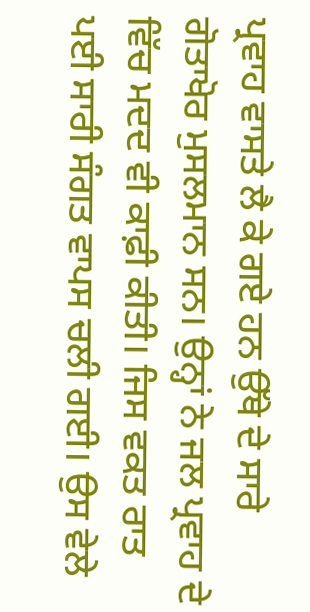ਪ੍ਰਵਾਹ ਵਾਸਤੇ ਲੈ ਕੇ ਗਏ ਹਨ ਉੱਥੇ ਦੇ ਸਾਰੇ ਗੋਤਾਖੋਰ ਮੁਸਲਮਾਨ ਸਨ। ਉਨ੍ਹਾਂ ਨੇ ਜਲ ਪ੍ਰਵਾਹ ਦੇ ਵਿੱਚ ਮਦਦ ਵੀ ਕਾਫ਼ੀ ਕੀਤੀ। ਜਿਸ ਵਕਤ ਰਾਤ ਪਈ ਸਾਰੀ ਸੰਗਤ ਵਾਪਸ ਚਲੀ ਗਈ। ਉਸ ਵੇਲੇ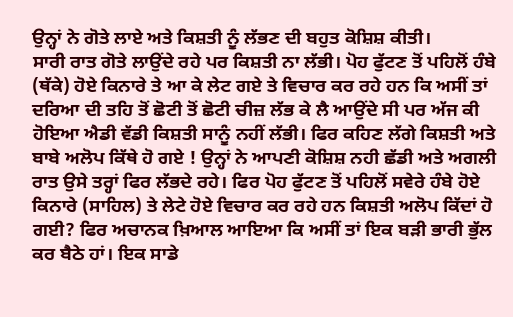ਉਨ੍ਹਾਂ ਨੇ ਗੋਤੇ ਲਾਏ ਅਤੇ ਕਿਸ਼ਤੀ ਨੂੰ ਲੱਭਣ ਦੀ ਬਹੁਤ ਕੋਸ਼ਿਸ਼ ਕੀਤੀ।
ਸਾਰੀ ਰਾਤ ਗੋਤੇ ਲਾਉਂਦੇ ਰਹੇ ਪਰ ਕਿਸ਼ਤੀ ਨਾ ਲੱਭੀ। ਪੋਹ ਫੁੱਟਣ ਤੋਂ ਪਹਿਲੋਂ ਹੰਬੇ (ਥੱਕੇ) ਹੋਏ ਕਿਨਾਰੇ ਤੇ ਆ ਕੇ ਲੇਟ ਗਏ ਤੇ ਵਿਚਾਰ ਕਰ ਰਹੇ ਹਨ ਕਿ ਅਸੀਂ ਤਾਂ ਦਰਿਆ ਦੀ ਤਹਿ ਤੋਂ ਛੋਟੀ ਤੋਂ ਛੋਟੀ ਚੀਜ਼ ਲੱਭ ਕੇ ਲੈ ਆਉਂਦੇ ਸੀ ਪਰ ਅੱਜ ਕੀ ਹੋਇਆ ਐਡੀ ਵੱਡੀ ਕਿਸ਼ਤੀ ਸਾਨੂੰ ਨਹੀਂ ਲੱਭੀ। ਫਿਰ ਕਹਿਣ ਲੱਗੇ ਕਿਸ਼ਤੀ ਅਤੇ ਬਾਬੇ ਅਲੋਪ ਕਿੱਥੇ ਹੋ ਗਏ ! ਉਨ੍ਹਾਂ ਨੇ ਆਪਣੀ ਕੋਸ਼ਿਸ਼ ਨਹੀ ਛੱਡੀ ਅਤੇ ਅਗਲੀ ਰਾਤ ਉਸੇ ਤਰ੍ਹਾਂ ਫਿਰ ਲੱਭਦੇ ਰਹੇ। ਫਿਰ ਪੋਹ ਫੁੱਟਣ ਤੋਂ ਪਹਿਲੋਂ ਸਵੇਰੇ ਹੰਬੇ ਹੋਏ ਕਿਨਾਰੇ (ਸਾਹਿਲ) ਤੇ ਲੇਟੇ ਹੋਏ ਵਿਚਾਰ ਕਰ ਰਹੇ ਹਨ ਕਿਸ਼ਤੀ ਅਲੋਪ ਕਿੱਦਾਂ ਹੋ ਗਈ? ਫਿਰ ਅਚਾਨਕ ਖ਼ਿਆਲ ਆਇਆ ਕਿ ਅਸੀਂ ਤਾਂ ਇਕ ਬੜੀ ਭਾਰੀ ਭੁੱਲ ਕਰ ਬੈਠੇ ਹਾਂ। ਇਕ ਸਾਡੇ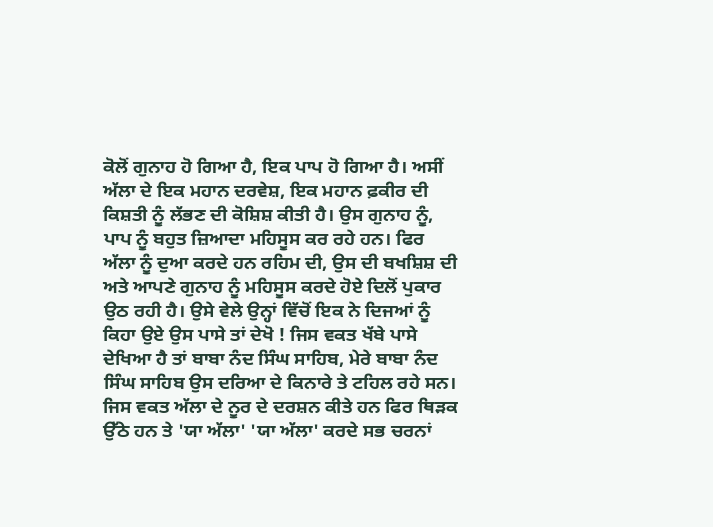ਕੋਲੋਂ ਗੁਨਾਹ ਹੋ ਗਿਆ ਹੈ, ਇਕ ਪਾਪ ਹੋ ਗਿਆ ਹੈ। ਅਸੀਂ ਅੱਲਾ ਦੇ ਇਕ ਮਹਾਨ ਦਰਵੇਸ਼, ਇਕ ਮਹਾਨ ਫ਼ਕੀਰ ਦੀ ਕਿਸ਼ਤੀ ਨੂੰ ਲੱਭਣ ਦੀ ਕੋਸ਼ਿਸ਼ ਕੀਤੀ ਹੈ। ਉਸ ਗੁਨਾਹ ਨੂੰ, ਪਾਪ ਨੂੰ ਬਹੁਤ ਜ਼ਿਆਦਾ ਮਹਿਸੂਸ ਕਰ ਰਹੇ ਹਨ। ਫਿਰ ਅੱਲਾ ਨੂੰ ਦੁਆ ਕਰਦੇ ਹਨ ਰਹਿਮ ਦੀ, ਉਸ ਦੀ ਬਖਸ਼ਿਸ਼ ਦੀ ਅਤੇ ਆਪਣੇ ਗੁਨਾਹ ਨੂੰ ਮਹਿਸੂਸ ਕਰਦੇ ਹੋਏ ਦਿਲੋਂ ਪੁਕਾਰ ਉਠ ਰਹੀ ਹੈ। ਉਸੇ ਵੇਲੇ ਉਨ੍ਹਾਂ ਵਿੱਚੋਂ ਇਕ ਨੇ ਦਿਜਆਂ ਨੂੰ ਕਿਹਾ ਉਏ ਉਸ ਪਾਸੇ ਤਾਂ ਦੇਖੋ ! ਜਿਸ ਵਕਤ ਖੱਬੇ ਪਾਸੇ ਦੇਖਿਆ ਹੈ ਤਾਂ ਬਾਬਾ ਨੰਦ ਸਿੰਘ ਸਾਹਿਬ, ਮੇਰੇ ਬਾਬਾ ਨੰਦ ਸਿੰਘ ਸਾਹਿਬ ਉਸ ਦਰਿਆ ਦੇ ਕਿਨਾਰੇ ਤੇ ਟਹਿਲ ਰਹੇ ਸਨ। ਜਿਸ ਵਕਤ ਅੱਲਾ ਦੇ ਨੂਰ ਦੇ ਦਰਸ਼ਨ ਕੀਤੇ ਹਨ ਫਿਰ ਥਿੜਕ ਉੱਠੇ ਹਨ ਤੇ 'ਯਾ ਅੱਲਾ' 'ਯਾ ਅੱਲਾ' ਕਰਦੇ ਸਭ ਚਰਨਾਂ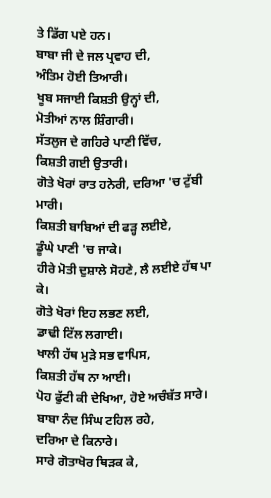ਤੇ ਡਿੱਗ ਪਏ ਹਨ।
ਬਾਬਾ ਜੀ ਦੇ ਜਲ ਪ੍ਰਵਾਹ ਦੀ,
ਅੰਤਿਮ ਹੋਈ ਤਿਆਰੀ।
ਖੂਬ ਸਜਾਈ ਕਿਸ਼ਤੀ ਉਨ੍ਹਾਂ ਦੀ,
ਮੋਤੀਆਂ ਨਾਲ ਸ਼ਿੰਗਾਰੀ।
ਸੱਤਲੁਜ ਦੇ ਗਹਿਰੇ ਪਾਣੀ ਵਿੱਚ,
ਕਿਸ਼ਤੀ ਗਈ ਉਤਾਰੀ।
ਗੋਤੇ ਖੋਰਾਂ ਰਾਤ ਹਨੇਰੀ, ਦਰਿਆ 'ਚ ਟੁੱਬੀ ਮਾਰੀ।
ਕਿਸ਼ਤੀ ਬਾਬਿਆਂ ਦੀ ਫੜ੍ਹ ਲਈਏ,
ਡੂੰਘੇ ਪਾਣੀ 'ਚ ਜਾਕੇ।
ਹੀਰੇ ਮੋਤੀ ਦੁਸ਼ਾਲੇ ਸੋਹਣੇ, ਲੈ ਲਈਏ ਹੱਥ ਪਾ ਕੇ।
ਗੋਤੇ ਖੋਰਾਂ ਇਹ ਲਭਣ ਲਈ,
ਡਾਢੀ ਟਿੱਲ ਲਗਾਈ।
ਖਾਲੀ ਹੱਥ ਮੁੜੇ ਸਭ ਵਾਪਿਸ,
ਕਿਸ਼ਤੀ ਹੱਥ ਨਾ ਆਈ।
ਪੋਹ ਫੁੱਟੀ ਕੀ ਦੇਖਿਆ, ਹੋਏ ਅਚੰਬੱਤ ਸਾਰੇ।
ਬਾਬਾ ਨੰਦ ਸਿੰਘ ਟਹਿਲ ਰਹੇ,
ਦਰਿਆ ਦੇ ਕਿਨਾਰੇ।
ਸਾਰੇ ਗੋਤਾਖੋਰ ਥਿੜਕ ਕੇ,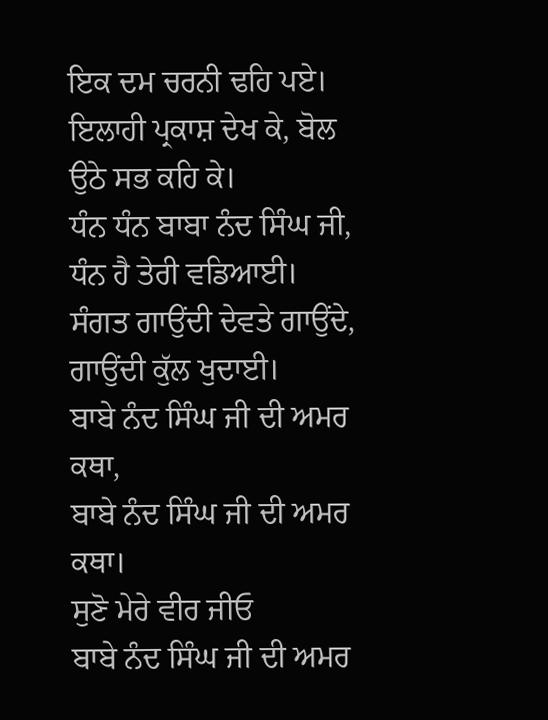ਇਕ ਦਮ ਚਰਨੀ ਢਹਿ ਪਏ।
ਇਲਾਹੀ ਪ੍ਰਕਾਸ਼ ਦੇਖ ਕੇ, ਬੋਲ ਉਠੇ ਸਭ ਕਹਿ ਕੇ।
ਧੰਨ ਧੰਨ ਬਾਬਾ ਨੰਦ ਸਿੰਘ ਜੀ,
ਧੰਨ ਹੈ ਤੇਰੀ ਵਡਿਆਈ।
ਸੰਗਤ ਗਾਉਂਦੀ ਦੇਵਤੇ ਗਾਉਂਦੇ,
ਗਾਉਂਦੀ ਕੁੱਲ ਖੁਦਾਈ।
ਬਾਬੇ ਨੰਦ ਸਿੰਘ ਜੀ ਦੀ ਅਮਰ ਕਥਾ,
ਬਾਬੇ ਨੰਦ ਸਿੰਘ ਜੀ ਦੀ ਅਮਰ ਕਥਾ।
ਸੁਣੋ ਮੇਰੇ ਵੀਰ ਜੀਓ
ਬਾਬੇ ਨੰਦ ਸਿੰਘ ਜੀ ਦੀ ਅਮਰ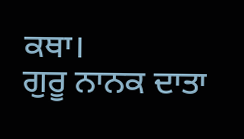ਕਥਾ।
ਗੁਰੂ ਨਾਨਕ ਦਾਤਾ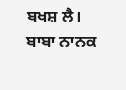ਬਖਸ਼ ਲੈ।
ਬਾਬਾ ਨਾਨਕ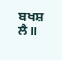ਬਖਸ਼ ਲੈ॥